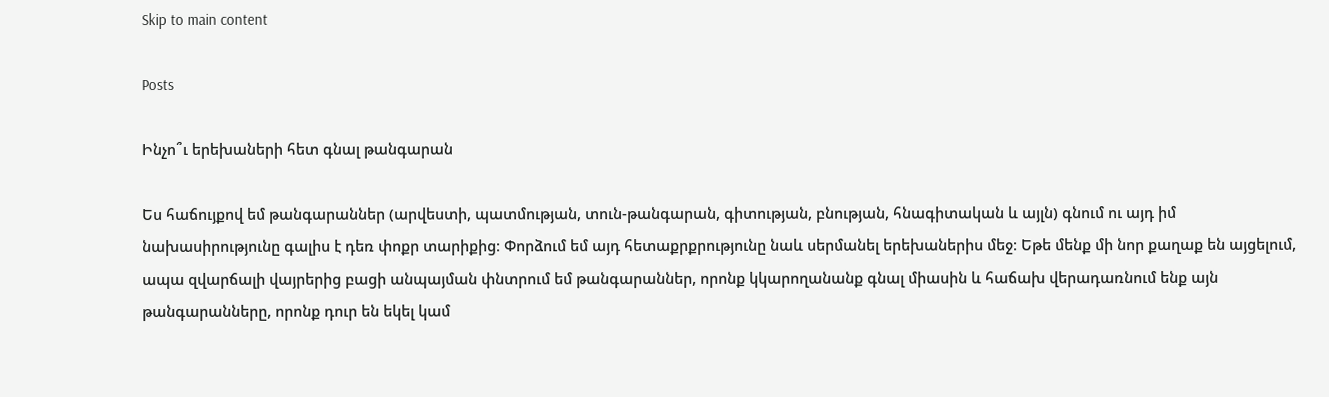Skip to main content

Posts

Ինչո՞ւ երեխաների հետ գնալ թանգարան

Ես հաճույքով եմ թանգարաններ (արվեստի, պատմության, տուն-թանգարան, գիտության, բնության, հնագիտական և այլն) գնում ու այդ իմ նախասիրությունը գալիս է դեռ փոքր տարիքից։ Փորձում եմ այդ հետաքրքրությունը նաև սերմանել երեխաներիս մեջ։ Եթե մենք մի նոր քաղաք են այցելում, ապա զվարճալի վայրերից բացի անպայման փնտրում եմ թանգարաններ, որոնք կկարողանանք գնալ միասին և հաճախ վերադառնում ենք այն թանգարանները, որոնք դուր են եկել կամ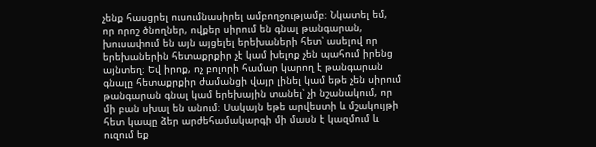չենք հասցրել ուսումնասիրել ամբողջությամբ։ Նկատել եմ, որ որոշ ծնողներ, ովքեր սիրում են գնալ թանգարան, խուսափում են այն այցելել երեխաների հետ՝ ասելով որ երեխաներին հետաքրքիր չէ կամ խելոք չեն պահում իրենց այնտեղ։ Եվ իրոք, ոչ բոլորի համար կարող է թանգարան գնալը հետաքրքիր ժամանցի վայր լինել կամ եթե չեն սիրում թանգարան գնալ կամ երեխային տանել՝ չի նշանակում, որ մի բան սխալ են անում։ Սակայն եթե արվեստի և մշակույթի հետ կապը ձեր արժեհամակարգի մի մասն է կազմում և ուզում եք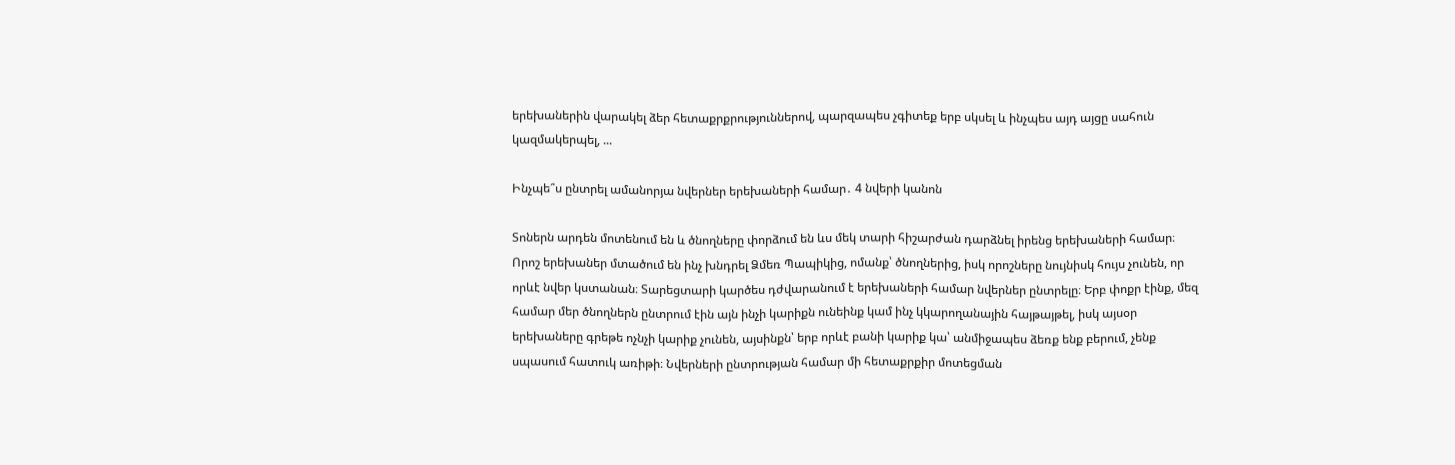երեխաներին վարակել ձեր հետաքրքրություններով, պարզապես չգիտեք երբ սկսել և ինչպես այդ այցը սահուն կազմակերպել, ...

Ինչպե՞ս ընտրել ամանորյա նվերներ երեխաների համար․ 4 նվերի կանոն

Տոներն արդեն մոտենում են և ծնողները փորձում են ևս մեկ տարի հիշարժան դարձնել իրենց երեխաների համար։ Որոշ երեխաներ մտածում են ինչ խնդրել Ձմեռ Պապիկից, ոմանք՝ ծնողներից, իսկ որոշները նույնիսկ հույս չունեն, որ որևէ նվեր կստանան։ Տարեցտարի կարծես դժվարանում է երեխաների համար նվերներ ընտրելը։ Երբ փոքր էինք, մեզ համար մեր ծնողներն ընտրում էին այն ինչի կարիքն ունեինք կամ ինչ կկարողանային հայթայթել, իսկ այսօր երեխաները գրեթե ոչնչի կարիք չունեն, այսինքն՝ երբ որևէ բանի կարիք կա՝ անմիջապես ձեռք ենք բերում, չենք սպասում հատուկ առիթի։ Նվերների ընտրության համար մի հետաքրքիր մոտեցման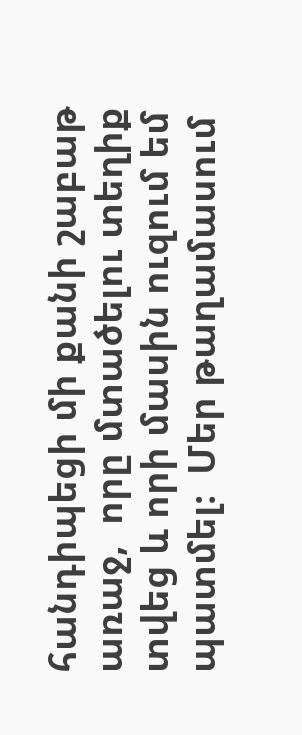հանդիպեցի մի քանի շաբաթ առաջ,  որը մտածելու տեղիք տվեց և որի մասին ուզում եմ պատմել։  Մեր թաղամասում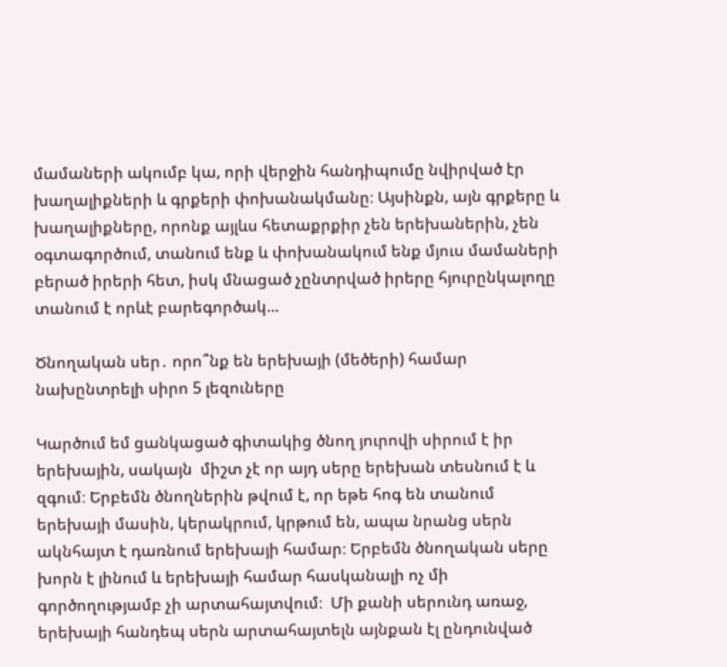մամաների ակումբ կա, որի վերջին հանդիպումը նվիրված էր խաղալիքների և գրքերի փոխանակմանը։ Այսինքն, այն գրքերը և խաղալիքները, որոնք այլևս հետաքրքիր չեն երեխաներին, չեն օգտագործում, տանում ենք և փոխանակում ենք մյուս մամաների բերած իրերի հետ, իսկ մնացած չընտրված իրերը հյուրընկալողը տանում է որևէ բարեգործակ...

Ծնողական սեր․ որո՞նք են երեխայի (մեծերի) համար նախընտրելի սիրո 5 լեզուները

Կարծում եմ ցանկացած գիտակից ծնող յուրովի սիրում է իր երեխային, սակայն  միշտ չէ որ այդ սերը երեխան տեսնում է և զգում։ Երբեմն ծնողներին թվում է, որ եթե հոգ են տանում երեխայի մասին, կերակրում, կրթում են, ապա նրանց սերն ակնհայտ է դառնում երեխայի համար։ Երբեմն ծնողական սերը խորն է լինում և երեխայի համար հասկանալի ոչ մի գործողությամբ չի արտահայտվում։  Մի քանի սերունդ առաջ, երեխայի հանդեպ սերն արտահայտելն այնքան էլ ընդունված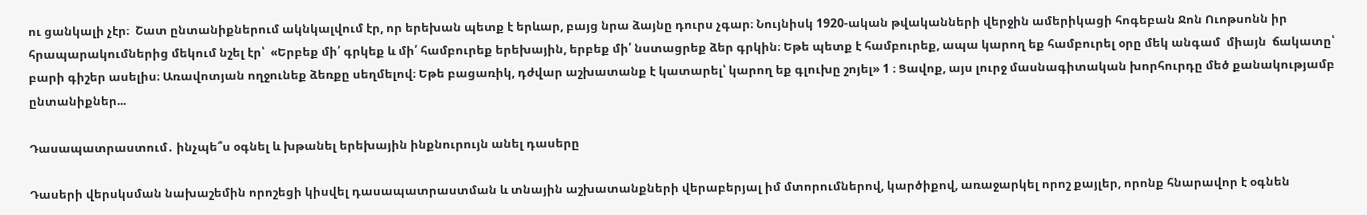ու ցանկալի չէր։  Շատ ընտանիքներում ակնկալվում էր, որ երեխան պետք է երևար, բայց նրա ձայնը դուրս չգար։ Նույնիսկ 1920-ական թվականների վերջին ամերիկացի հոգեբան Ջոն Ուոթսոնն իր հրապարակումներից մեկում նշել էր՝  «Երբեք մի՛ գրկեք և մի՛ համբուրեք երեխային, երբեք մի՛ նստացրեք ձեր գրկին։ Եթե պետք է համբուրեք, ապա կարող եք համբուրել օրը մեկ անգամ  միայն  ճակատը՝ բարի գիշեր ասելիս։ Առավոտյան ողջունեք ձեռքը սեղմելով։ Եթե բացառիկ, դժվար աշխատանք է կատարել՝ կարող եք գլուխը շոյել» 1 ։ Ցավոք, այս լուրջ մասնագիտական խորհուրդը մեծ քանակությամբ ընտանիքներ...

Դասապատրաստում․ ինչպե՞ս օգնել և խթանել երեխային ինքնուրույն անել դասերը

Դասերի վերսկսման նախաշեմին որոշեցի կիսվել դասապատրաստման և տնային աշխատանքների վերաբերյալ իմ մտորումներով, կարծիքով, առաջարկել որոշ քայլեր, որոնք հնարավոր է օգնեն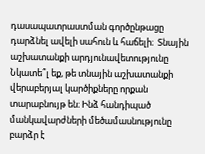դասապատրաստման գործընթացը դարձնել ավելի սահուն և հաճելի։  Տնային աշխատանքի արդյունավետությունը Նկատե՞լ եք, թե տնային աշխատանքի վերաբերյալ կարծիքները որքան տարաբնույթ են։ Ինձ հանդիպած մանկավարժների մեծամասնությունը բարձր է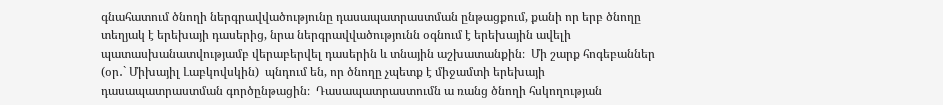գնահատում ծնողի ներգրավվածությունը դասապատրաստման ընթացքում, քանի որ երբ ծնողը տեղյակ է երեխայի դասերից, նրա ներգրավվածությունն օգնում է երեխային ավելի պատասխանատվությամբ վերաբերվել դասերին և տնային աշխատանքին։  Մի շարք հոգեբաններ  (օր․` Միխայիլ Լաբկովսկին)  պնդում են, որ ծնողը չպետք է միջամտի երեխայի դասապատրաստման գործընթացին։  Դասապատրաստումն ա ռանց ծնողի հսկողության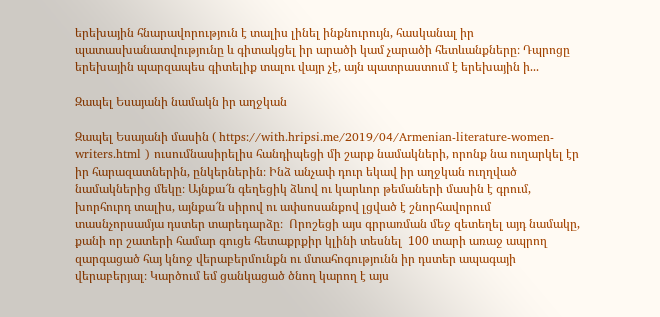երեխային հնարավորություն է տալիս լինել ինքնուրույն, հասկանալ իր պատասխանատվությունը և գիտակցել իր արածի կամ չարածի հետևանքները։ Դպրոցը երեխային պարզապես գիտելիք տալու վայր չէ, այն պատրաստում է երեխային ի...

Զապել Եսայանի նամակն իր աղջկան

Զապել Եսայանի մասին ( https://with.hripsi.me/2019/04/Armenian-literature-women-writers.html ) ուսումնասիրելիս հանդիպեցի մի շարք նամակների, որոնք նա ուղարկել էր իր հարազատներին, ընկերներին։ Ինձ անչափ դուր եկավ իր աղջկան ուղղված նամակներից մեկը։ Այնքա՜ն գեղեցիկ ձևով ու կարևոր թեմաների մասին է գրում, խորհուրդ տալիս, այնքա՜ն սիրով ու ափսոսանքով լցված է շնորհավորում տասնչորսամյա դստեր տարեդարձը։  Որոշեցի այս գրրառման մեջ զետեղել այդ նամակը, քանի որ շատերի համար գուցե հետաքրքիր կլինի տեսնել  100 տարի առաջ ապրող  զարգացած հայ կնոջ վերաբերմունքն ու մտահոգությունն իր դստեր ապագայի վերաբերյալ։ Կարծում եմ ցանկացած ծնող կարող է այս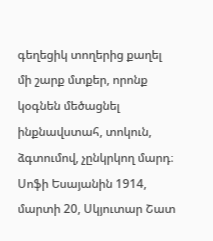գեղեցիկ տողերից քաղել մի շարք մտքեր, որոնք կօգնեն մեծացնել ինքնավստահ, տոկուն, ձգտումով, չընկրկող մարդ։ Սոֆի Եսայանին 1914, մարտի 20, Սկյուտար Շատ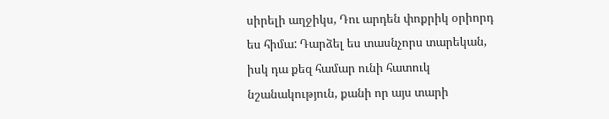սիրելի աղջիկս, Դու արդեն փոքրիկ օրիորդ ես հիմա: Դարձել ես տասնչորս տարեկան, իսկ դա քեզ համար ունի հատուկ նշանակություն, քանի որ այս տարի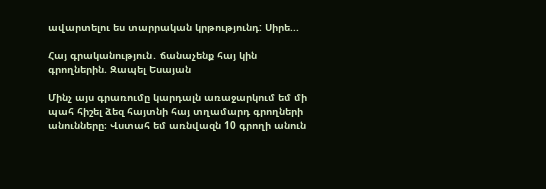ավարտելու ես տարրական կրթությունդ: Սիրե...

Հայ գրականություն․ ճանաչենք հայ կին գրողներին. Զապել Եսայան

Մինչ այս գրառումը կարդալն առաջարկում եմ մի պահ հիշել ձեզ հայտնի հայ տղամարդ գրողների անունները։ Վստահ եմ առնվազն 10 գրողի անուն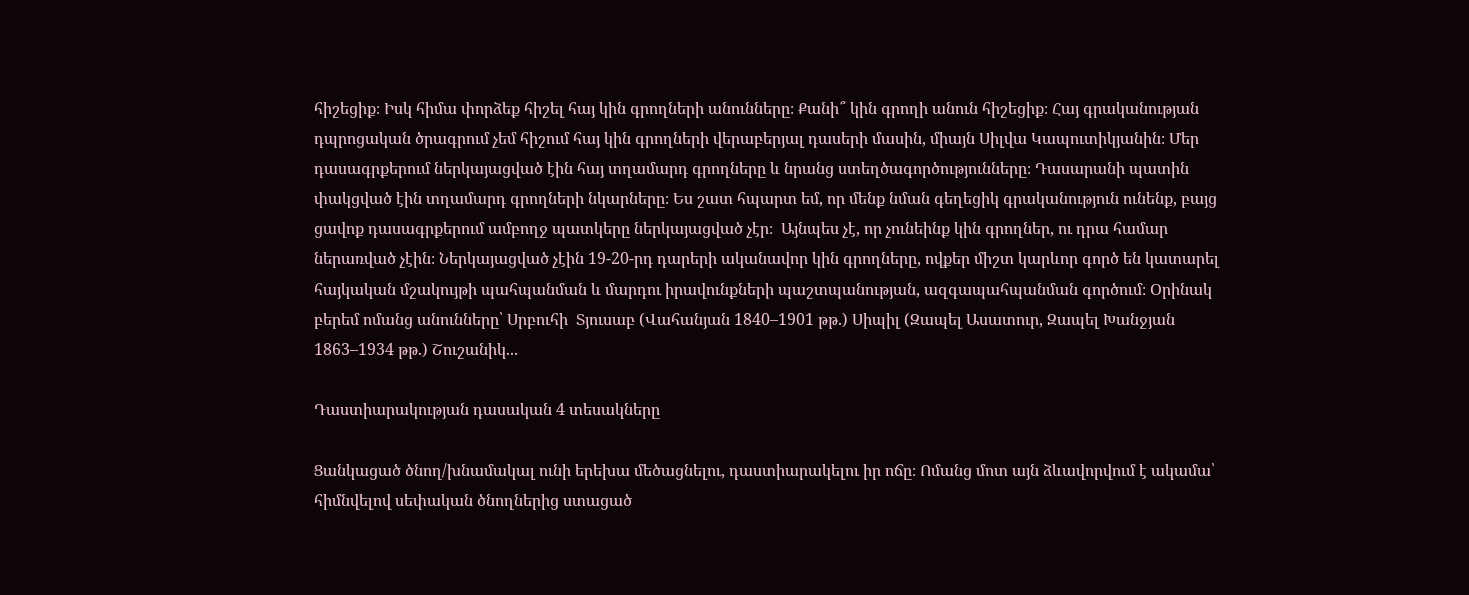հիշեցիք։ Իսկ հիմա փորձեք հիշել հայ կին գրողների անունները։ Քանի՞ կին գրողի անուն հիշեցիք։ Հայ գրականության դպրոցական ծրագրում չեմ հիշում հայ կին գրողների վերաբերյալ դասերի մասին, միայն Սիլվա Կապուտիկյանին։ Մեր դասագրքերում ներկայացված էին հայ տղամարդ գրողները և նրանց ստեղծագործությունները։ Դասարանի պատին փակցված էին տղամարդ գրողների նկարները։ Ես շատ հպարտ եմ, որ մենք նման գեղեցիկ գրականություն ունենք, բայց ցավոք դասագրքերում ամբողջ պատկերը ներկայացված չէր։  Այնպես չէ, որ չունեինք կին գրողներ, ու դրա համար ներառված չէին։ Ներկայացված չէին 19-20-րդ դարերի ականավոր կին գրողները, ովքեր միշտ կարևոր գործ են կատարել հայկական մշակույթի պահպանման և մարդու իրավունքների պաշտպանության, ազգապահպանման գործում։ Օրինակ բերեմ ոմանց անունները՝ Սրբուհի  Տյուսաբ (Վահանյան 1840–1901 թթ.) Սիպիլ (Զապել Ասատուր, Զապել Խանջյան 1863–1934 թթ.) Շուշանիկ...

Դաստիարակության դասական 4 տեսակները

Ցանկացած ծնող/խնամակալ ունի երեխա մեծացնելու, դաստիարակելու իր ոճը։ Ոմանց մոտ այն ձևավորվում է ակամա՝ հիմնվելով սեփական ծնողներից ստացած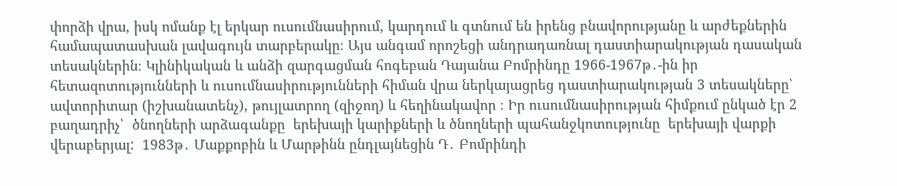փորձի վրա, իսկ ոմանք էլ երկար ուսումնասիրում, կարդում և գտնում են իրենց բնավորությանը և արժեքներին համապատասխան լավագույն տարբերակը։ Այս անգամ որոշեցի անդրադառնալ դաստիարակության դասական տեսակներին։ Կլինիկական և անձի զարգացման հոգեբան Դայանա Բոմրինդը 1966-1967թ․-ին իր հետազոտությունների և ուսումնասիրությունների հիման վրա ներկայացրեց դաստիարակության 3 տեսակները՝ ավտորիտար (իշխանատենչ), թույլատրող (զիջող) և հեղինակավոր ։ Իր ուսումնասիրության հիմքում ընկած էր 2 բաղադրիչ՝  ծնողների արձագանքը  երեխայի կարիքների և ծնողների պահանջկոտությունը  երեխայի վարքի վերաբերյալ:  1983թ․ Մաքքոբին և Մարթինն ընդլայնեցին Դ․ Բոմրինդի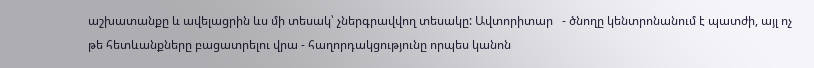աշխատանքը և ավելացրին ևս մի տեսակ՝ չներգրավվող տեսակը: Ավտորիտար   - ծնողը կենտրոնանում է պատժի, այլ ոչ թե հետևանքները բացատրելու վրա - հաղորդակցությունը որպես կանոն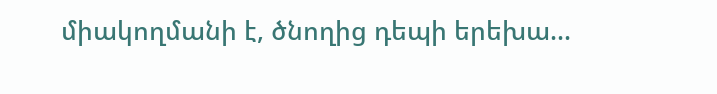միակողմանի է, ծնողից դեպի երեխա...